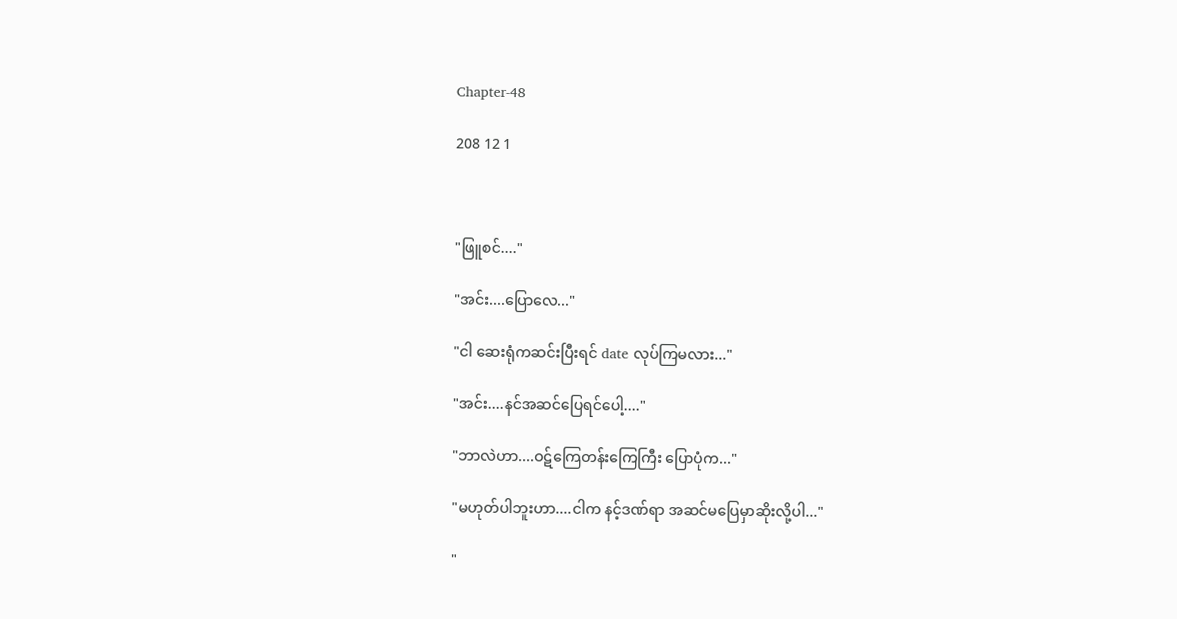Chapter-48

208 12 1



"ဖြူစင်...."

"အင်း....ပြောလေ..."

"ငါ ဆေးရုံကဆင်းပြီးရင် date လုပ်ကြမလား..."

"အင်း....နင်အဆင်ပြေရင်ပေါ့...."

"ဘာလဲဟာ....ဝဋ်ကြေတန်းကြေကြီး ပြောပုံက..."

"မဟုတ်ပါဘူးဟာ....ငါက နင့်ဒဏ်ရာ အဆင်မပြေမှာဆိုးလို့ပါ..."

"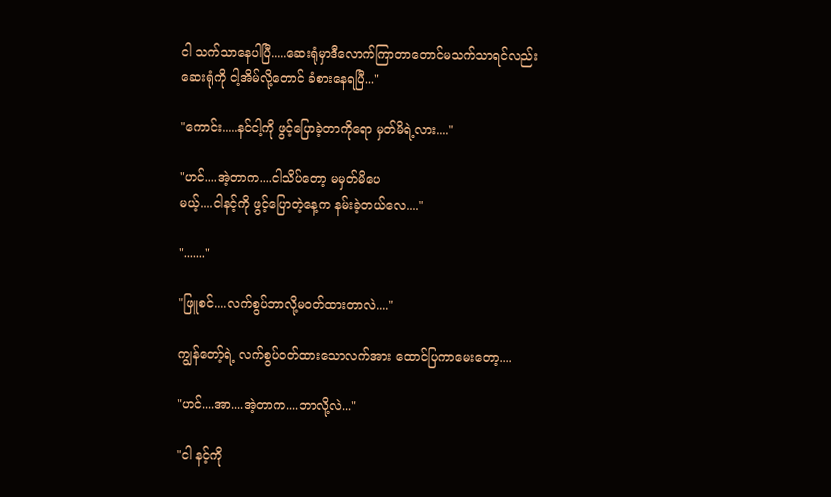ငါ သက်သာနေပါပြီ.....ဆေးရုံမှာဒီလောက်ကြာတာတောင်မသက်သာရင်လည်း
ဆေးရုံကို ငါ့အိမ်လို့တောင် ခံစားနေရပြီ..."

"ကောင်း.....နင်ငါ့ကို ဖွင့်ပြောခဲ့တာကိုရော မှတ်မိရဲ့လား...."

"ဟင်....အဲ့တာက....ငါသိပ်တော့ မမှတ်မိပေ
မယ့်....ငါနင့်ကို ဖွင့်ပြောတဲ့နေ့က နမ်းခဲ့တယ်လေ...."

"......."

"ဖြူစင်....လက်စွပ်ဘာလို့မဝတ်ထားတာလဲ...."

ကျွန်တော့်ရဲ့ လက်စွပ်ဝတ်ထားသောလက်အား ထောင်ပြကာမေးတော့....

"ဟင်....အာ....အဲ့တာက....ဘာလို့လဲ..."

"ငါ နင့်ကို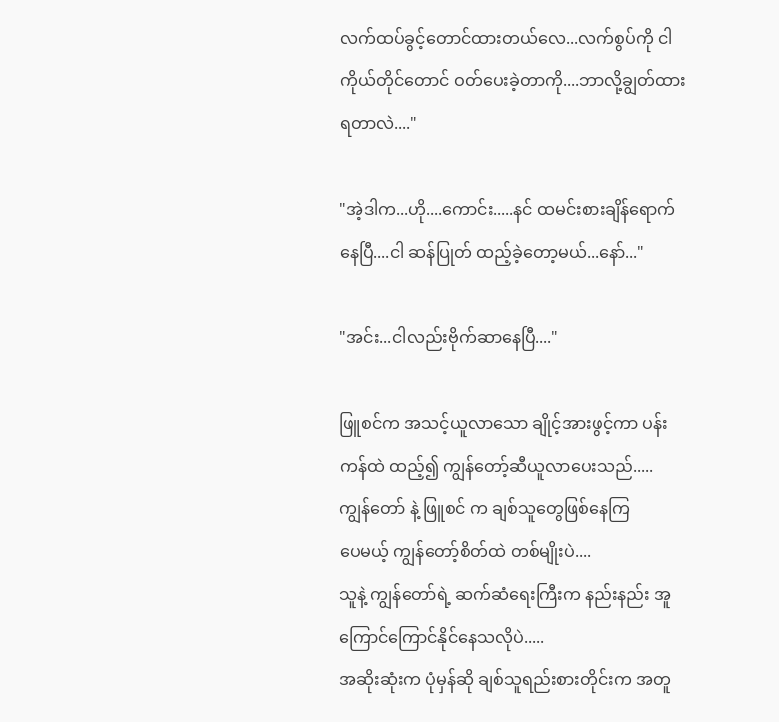လက်ထပ်ခွင့်တောင်ထားတယ်လေ...လက်စွပ်ကို ငါကိုယ်တိုင်တောင် ဝတ်ပေးခဲ့တာကို....ဘာလို့ချွတ်ထားရတာလဲ...."

"အဲ့ဒါက...ဟို....ကောင်း.....နင် ထမင်းစားချိန်ရောက်နေပြီ....ငါ ဆန်ပြုတ် ထည့်ခဲ့တော့မယ်...နော်..."

"အင်း...ငါလည်းဗိုက်ဆာနေပြီ...."

ဖြူစင်က အသင့်ယူလာသော ချိုင့်အားဖွင့်ကာ ပန်းကန်ထဲ ထည့်၍ ကျွန်တော့်ဆီယူလာပေးသည်.....
ကျွန်တော် နဲ့ ဖြူစင် က ချစ်သူတွေဖြစ်နေကြ
ပေမယ့် ကျွန်တော့်စိတ်ထဲ တစ်မျိုးပဲ....
သူနဲ့ ကျွန်တော်ရဲ့ ဆက်ဆံရေးကြီးက နည်းနည်း အူကြောင်ကြောင်နိုင်နေသလိုပဲ.....
အဆိုးဆုံးက ပုံမှန်ဆို ချစ်သူရည်းစားတိုင်းက အတူ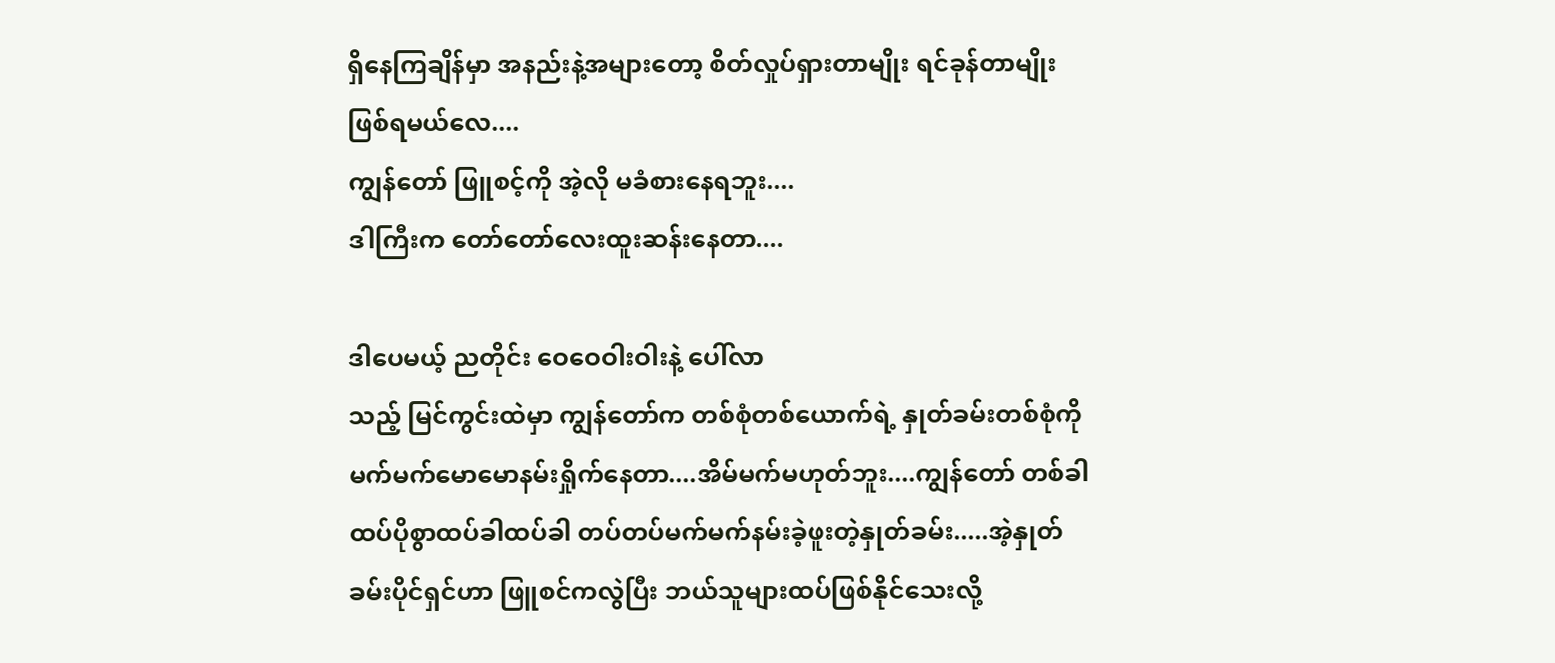ရှိနေကြချိန်မှာ အနည်းနဲ့အများတော့ စိတ်လှုပ်ရှားတာမျိုး ရင်ခုန်တာမျိုး ဖြစ်ရမယ်လေ....
ကျွန်တော် ဖြူစင့်ကို အဲ့လို မခံစားနေရဘူး....
ဒါကြီးက တော်တော်လေးထူးဆန်းနေတာ....

ဒါပေမယ့် ညတိုင်း ဝေဝေဝါးဝါးနဲ့ ပေါ်လာ
သည့် မြင်ကွင်းထဲမှာ ကျွန်တော်က တစ်စုံတစ်ယောက်ရဲ့ နှုတ်ခမ်းတစ်စုံကို မက်မက်မောမောနမ်းရှိုက်နေတာ....အိမ်မက်မဟုတ်ဘူး....ကျွန်တော် တစ်ခါထပ်ပိုစွာထပ်ခါထပ်ခါ တပ်တပ်မက်မက်နမ်းခဲ့ဖူးတဲ့နှုတ်ခမ်း.....အဲ့နှုတ်ခမ်းပိုင်ရှင်ဟာ ဖြူစင်ကလွဲပြီး ဘယ်သူများထပ်ဖြစ်နိုင်သေးလို့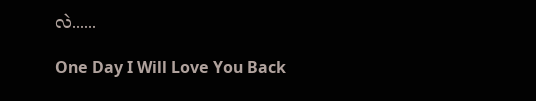လဲ......

One Day I Will Love You Back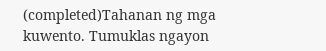(completed)Tahanan ng mga kuwento. Tumuklas ngayon